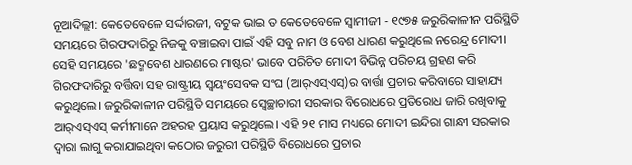ନୂଆଦିଲ୍ଲୀ: କେତେବେଳେ ସର୍ଦ୍ଦାରଜୀ, ବଟୁକ ଭାଇ ତ କେତେବେଳେ ସ୍ୱାମୀଜୀ - ୧୯୭୫ ଜରୁରିକାଳୀନ ପରିସ୍ଥିତି ସମୟରେ ଗିରଫଦାରିରୁ ନିଜକୁ ବଞ୍ଚାଇବା ପାଇଁ ଏହି ସବୁ ନାମ ଓ ବେଶ ଧାରଣ କରୁଥିଲେ ନରେନ୍ଦ୍ର ମୋଦୀ। ସେହି ସମୟରେ 'ଛଦ୍ମବେଶ ଧାରଣରେ ମାଷ୍ଟର' ଭାବେ ପରିଚିତ ମୋଦୀ ବିଭିନ୍ନ ପରିଚୟ ଗ୍ରହଣ କରି ଗିରଫଦାରିରୁ ବର୍ତ୍ତିବା ସହ ରାଷ୍ଟ୍ରୀୟ ସ୍ୱୟଂସେବକ ସଂଘ (ଆର୍‌ଏସ୍‌ଏସ୍‌)ର ବାର୍ତ୍ତା ପ୍ରଚାର କରିବାରେ ସାହାଯ୍ୟ କରୁଥିଲେ। ଜରୁରିକାଳୀନ ପରିସ୍ଥିତି ସମୟରେ ସ୍ବେଚ୍ଛାଚାରୀ ସରକାର ବିରୋଧରେ ପ୍ରତିରୋଧ ଜାରି ରଖିବାକୁ ଆର୍‌ଏସ୍‌ଏସ୍‌ କର୍ମୀମାନେ ଅହରହ ପ୍ରୟାସ କରୁଥିଲେ। ଏହି ୨୧ ମାସ ମଧ୍ୟରେ ମୋଦୀ ଇନ୍ଦିରା ଗାନ୍ଧୀ ସରକାର ଦ୍ୱାରା ଲାଗୁ କରାଯାଇଥିବା କଠୋର ଜରୁରୀ ପରିସ୍ଥିତି ବିରୋଧରେ ପ୍ରଚାର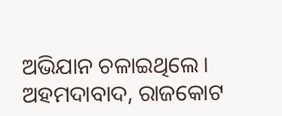ଅଭିଯାନ ଚଳାଇଥିଲେ। ଅହମଦାବାଦ, ରାଜକୋଟ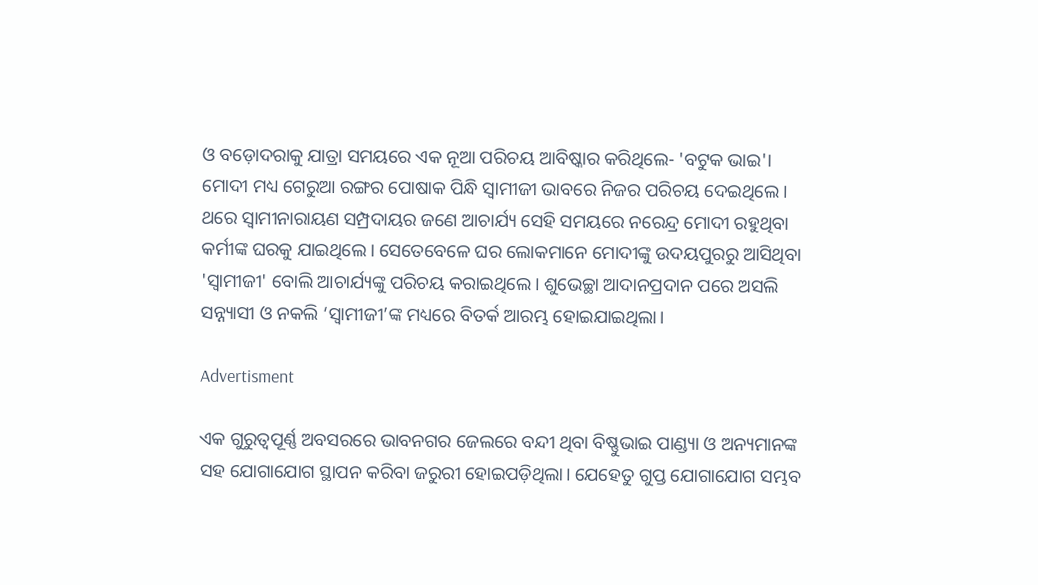ଓ ବଡ଼ୋଦରାକୁ ଯାତ୍ରା ସମୟରେ ଏକ ନୂଆ ପରିଚୟ ଆବିଷ୍କାର କରିଥିଲେ- 'ବଟୁକ ଭାଇ'।
ମୋଦୀ ମଧ୍ୟ ଗେରୁଆ ରଙ୍ଗର ପୋଷାକ ପିନ୍ଧି ସ୍ୱାମୀଜୀ ଭାବରେ ନିଜର ପରିଚୟ ଦେଇଥିଲେ। ଥରେ ସ୍ବାମୀନାରାୟଣ ସମ୍ପ୍ରଦାୟର ଜଣେ ଆଚାର୍ଯ୍ୟ ସେହି ସମୟରେ ନରେନ୍ଦ୍ର ମୋଦୀ ରହୁଥିବା କର୍ମୀଙ୍କ ଘରକୁ ଯାଇଥିଲେ। ସେତେବେଳେ ଘର ଲୋକମାନେ ମୋଦୀଙ୍କୁ ଉଦୟପୁରରୁ ଆସିଥିବା 'ସ୍ବାମୀଜୀ' ବୋଲି ଆଚାର୍ଯ୍ୟଙ୍କୁ ପରିଚୟ କରାଇଥିଲେ। ଶୁଭେଚ୍ଛା ଆଦାନପ୍ରଦାନ ପରେ ଅସଲି ସନ୍ନ୍ୟାସୀ ଓ ନକଲି ‘ସ୍ୱାମୀଜୀ’ଙ୍କ ମଧ୍ୟରେ ବିତର୍କ ଆରମ୍ଭ ହୋଇଯାଇଥିଲା।

Advertisment

ଏକ ଗୁରୁତ୍ୱପୂର୍ଣ୍ଣ ଅବସରରେ ଭାବନଗର ଜେଲରେ ବନ୍ଦୀ ଥିବା ବିଷ୍ଣୁଭାଇ ପାଣ୍ଡ୍ୟା ଓ ଅନ୍ୟମାନଙ୍କ ସହ ଯୋଗାଯୋଗ ସ୍ଥାପନ କରିବା ଜରୁରୀ ହୋଇପଡ଼ିଥିଲା। ଯେହେତୁ ଗୁପ୍ତ ଯୋଗାଯୋଗ ସମ୍ଭବ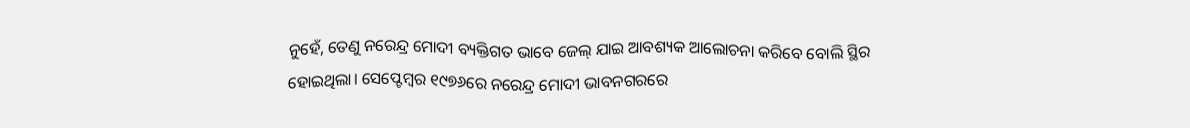ନୁହେଁ, ତେଣୁ ନରେନ୍ଦ୍ର ମୋଦୀ ବ୍ୟକ୍ତିଗତ ଭାବେ ଜେଲ୍ ଯାଇ ଆବଶ୍ୟକ ଆଲୋଚନା କରିବେ ବୋଲି ସ୍ଥିର ହୋଇଥିଲା। ସେପ୍ଟେମ୍ବର ୧୯୭୬ରେ ନରେନ୍ଦ୍ର ମୋଦୀ ଭାବନଗରରେ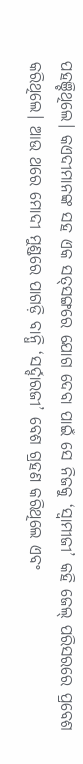ପହଞ୍ଚିଥିଲେ। କଏଦୀମାନଙ୍କ ସହ ଏକ ସତ୍‌ସଙ୍ଗରେ ଯୋଗ ଦେବା ପାଇଁ ସେ ନିଜକୁ ‘ସ୍ୱାମୀଜୀ’ କହି ଜେଲ୍ ପରିସରରେ ପ୍ରବେଶ କରିଥିଲେ। ଆଉ ଥରେ ମୋଦୀ ମୁଣ୍ଡରେ ପାଗଡ଼ି ବାନ୍ଧି ‘ସର୍ଦ୍ଦାରଜୀ’ ବେଶ ଗ୍ରହଣ କରିଥିଲେ ଏବଂ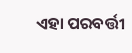ଏହା ପରବର୍ତ୍ତୀ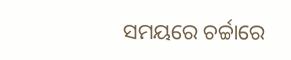ସମୟରେ ଚର୍ଚ୍ଚାରେ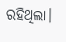ରହିଥିଲା।